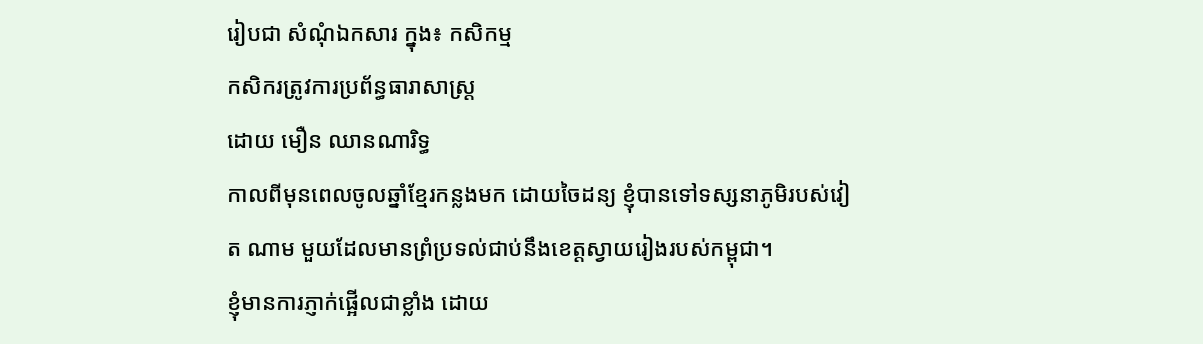រៀបជា សំណុំឯកសារ ក្នុង៖ កសិកម្ម
កសិករត្រូវការប្រព័ន្ធធារាសាស្ត្រ
ដោយ មឿន ឈានណារិទ្ធ
កាលពីមុនពេលចូលឆ្នាំខ្មែរកន្លងមក ដោយចៃដន្យ ខ្ញុំបានទៅទស្សនាភូមិរបស់វៀត ណាម មួយដែលមានព្រំប្រទល់ជាប់នឹងខេត្តស្វាយរៀងរបស់កម្ពុជា។
ខ្ញុំមានការភ្ញាក់ផ្អើលជាខ្លាំង ដោយ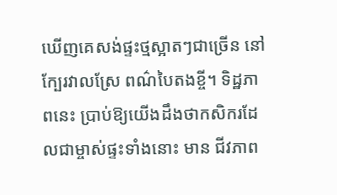ឃើញគេសង់ផ្ទះថ្មស្អាតៗជាច្រើន នៅក្បែរវាលស្រែ ពណ៌បៃតងខ្ចី។ ទិដ្ឋភាពនេះ ប្រាប់ឱ្យយើងដឹងថាកសិករដែលជាម្ចាស់ផ្ទះទាំងនោះ មាន ជីវភាព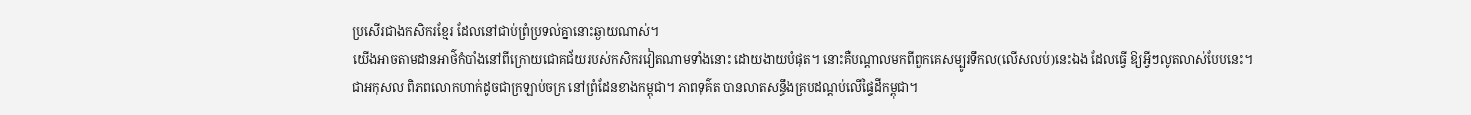ប្រសើរជាងកសិករខ្មែរ ដែលនៅជាប់ព្រំប្រទល់គ្នានោះឆ្ងាយណាស់។
យើងអាចតាមដានអាថ៌កំបាំងនៅពីក្រោយជោគជ័យរបស់កសិករវៀតណាមទាំងនោះ ដោយងាយបំផុត។ នោះគឺបណ្តាលមកពីពួកគេសម្បូរទឹកល(លើសលប់)នេះឯង ដែលធ្វើ ឱ្យអ្វីៗលូតលាស់បែបនេះ។
ជាអកុសល ពិភពលោកហាក់ដូចជាក្រឡាប់ចក្រ នៅព្រំដែនខាងកម្ពុជា។ ភាពទុគ៌ត បានលាតសន្ធឹងគ្របដណ្តប់លើផ្ទៃដីកម្ពុជា។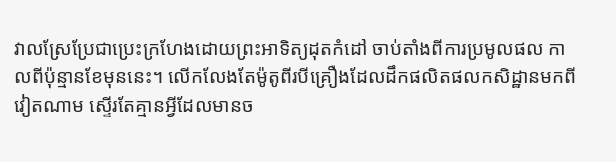វាលស្រែប្រែជាប្រេះក្រហែងដោយព្រះអាទិត្យដុតកំដៅ ចាប់តាំងពីការប្រមូលផល កាលពីប៉ុន្មានខែមុននេះ។ លើកលែងតែម៉ូតូពីរបីគ្រឿងដែលដឹកផលិតផលកសិដ្ឋានមកពី វៀតណាម ស្ទើរតែគ្មានអ្វីដែលមានច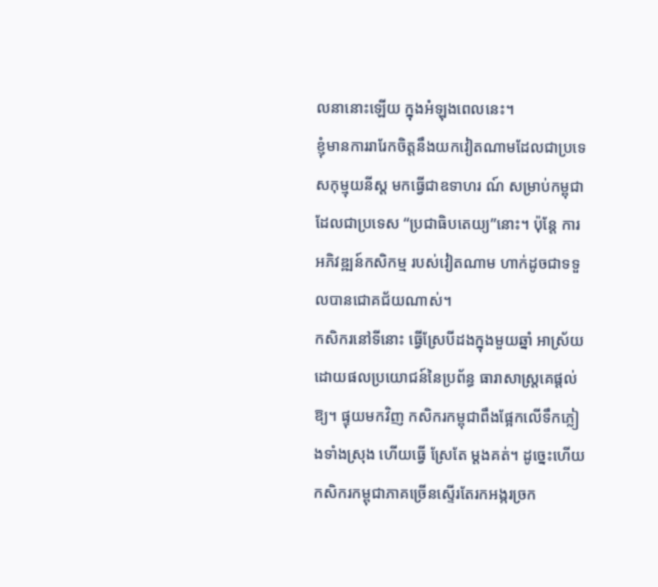លនានោះឡើយ ក្នុងអំឡុងពេលនេះ។
ខ្ញុំមានការរារែកចិត្តនឹងយកវៀតណាមដែលជាប្រទេសកុម្មុយនីស្ត មកធ្វើជាឧទាហរ ណ៍ សម្រាប់កម្ពុជាដែលជាប្រទេស “ប្រជាធិបតេយ្យ”នោះ។ ប៉ុន្តែ ការអភិវឌ្ឍន៍កសិកម្ម របស់វៀតណាម ហាក់ដូចជាទទួលបានជោគជ័យណាស់។
កសិករនៅទីនោះ ធ្វើស្រែបីដងក្នុងមួយឆ្នាំ អាស្រ័យដោយផលប្រយោជន៍នៃប្រព័ន្ធ ធារាសាស្ត្រគេផ្តល់ឱ្យ។ ផ្ទុយមកវិញ កសិករកម្ពុជាពឹងផ្អែកលើទឹកភ្លៀងទាំងស្រុង ហើយធ្វើ ស្រែតែ ម្តងគត់។ ដូច្នេះហើយ កសិករកម្ពុជាភាគច្រើនស្ទើរតែរកអង្ករច្រក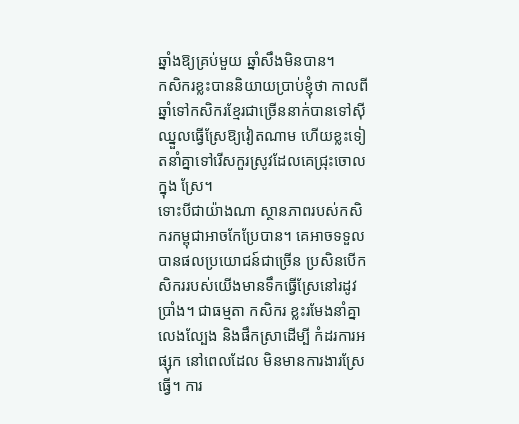ឆ្នាំងឱ្យគ្រប់មួយ ឆ្នាំសឹងមិនបាន។
កសិករខ្លះបាននិយាយប្រាប់ខ្ញុំថា កាលពីឆ្នាំទៅកសិករខ្មែរជាច្រើននាក់បានទៅស៊ី ឈ្នួលធ្វើស្រែឱ្យវៀតណាម ហើយខ្លះទៀតនាំគ្នាទៅរើសកួរស្រូវដែលគេជ្រុះចោលក្នុង ស្រែ។
ទោះបីជាយ៉ាងណា ស្ថានភាពរបស់កសិករកម្ពុជាអាចកែប្រែបាន។ គេអាចទទួល បានផលប្រយោជន៍ជាច្រើន ប្រសិនបើកសិកររបស់យើងមានទឹកធ្វើស្រែនៅរដូវប្រាំង។ ជាធម្មតា កសិករ ខ្លះរមែងនាំគ្នាលេងល្បែង និងផឹកស្រាដើម្បី កំដរការអផ្សុក នៅពេលដែល មិនមានការងារស្រែធ្វើ។ ការ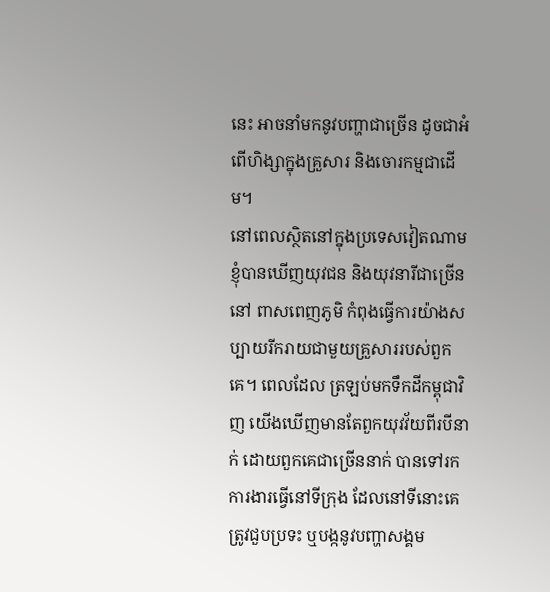នេះ អាចនាំមកនូវបញ្ហាជាច្រើន ដូចជាអំពើហិង្សាក្នុងគ្រួសារ និងចោរកម្មជាដើម។
នៅពេលស្ថិតនៅក្នុងប្រទេសវៀតណាម ខ្ញុំបានឃើញយុវជន និងយុវនារីជាច្រើននៅ ពាសពេញភូមិ កំពុងធ្វើការយ៉ាងសប្បាយរីករាយជាមួយគ្រួសាររបស់ពួកគេ។ ពេលដែល ត្រឡប់មកទឹកដីកម្ពុជាវិញ យើងឃើញមានតែពួកយុវវ័យពីរបីនាក់ ដោយពួកគេជាច្រើននាក់ បានទៅរក ការងារធ្វើនៅទីក្រុង ដែលនៅទីនោះគេត្រូវជួបប្រទះ ឬបង្កនូវបញ្ហាសង្គម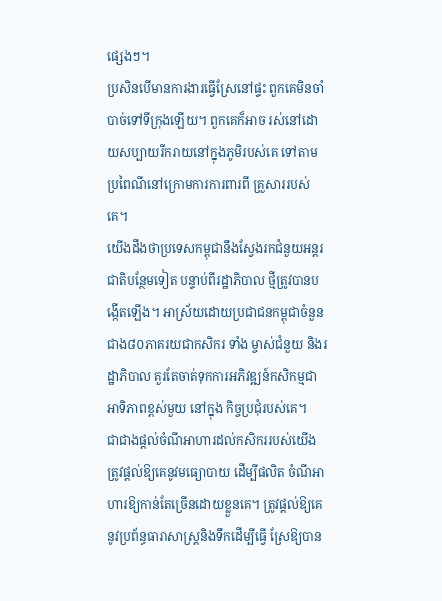ផ្សេងៗ។
ប្រសិនបើមានការងារធ្វើស្រែនៅផ្ទះ ពួកគេមិនចាំបាច់ទៅទីក្រុងឡើយ។ ពួកគេក៏អាច រស់នៅដោយសប្បាយរីករាយនៅក្នុងភូមិរបស់គេ ទៅតាមប្រពៃណីនៅក្រោមការការពារពី គ្រួសាររបស់គេ។
យើងដឹងថាប្រទេសកម្ពុជានឹងស្វែងរកជំនួយអន្តរជាតិបន្ថែមទៀត បន្ទាប់ពីរដ្ឋាភិបាល ថ្មីត្រូវបានបង្កើតឡើង។ អាស្រ័យដោយប្រជាជនកម្ពុជាចំនួនជាង៨០ភាគរយជាកសិករ ទាំង ម្ចាស់ជំនួយ និងរដ្ឋាភិបាល គួរតែចាត់ទុកការអភិវឌ្ឍន៍កសិកម្មជាអាទិភាពខ្ពស់មួយ នៅក្នុង កិច្ចប្រជុំរបស់គេ។
ជាជាងផ្តល់ចំណីអាហារដល់កសិកររបស់យើង ត្រូវផ្តល់ឱ្យគេនូវមធ្យោបាយ ដើម្បីផលិត ចំណីអាហារឱ្យកាន់តែច្រើនដោយខ្លួនគេ។ ត្រូវផ្តល់ឱ្យគេនូវប្រព័ន្ធធារាសាស្ត្រនិងទឹកដើម្បីធ្វើ ស្រែឱ្យបាន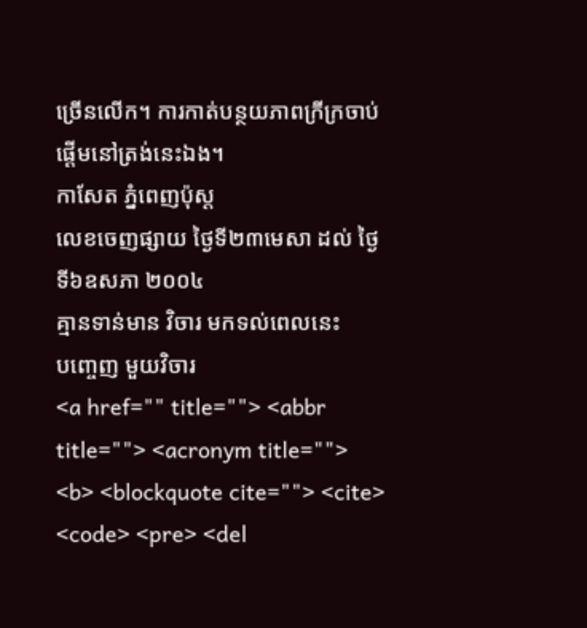ច្រើនលើក។ ការកាត់បន្ថយភាពក្រីក្រចាប់ផ្តើមនៅត្រង់នេះឯង។
កាសែត ភ្នំពេញប៉ុស្ត
លេខចេញផ្សាយ ថ្ងៃទី២៣មេសា ដល់ ថ្ងៃទី៦ឧសភា ២០០៤
គ្មានទាន់មាន វិចារ មកទល់ពេលនេះ
បញ្ចេញ មួយវិចារ
<a href="" title=""> <abbr title=""> <acronym title=""> <b> <blockquote cite=""> <cite> <code> <pre> <del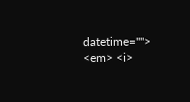datetime=""> <em> <i>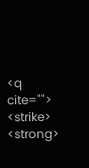<q cite=""> <strike> <strong>